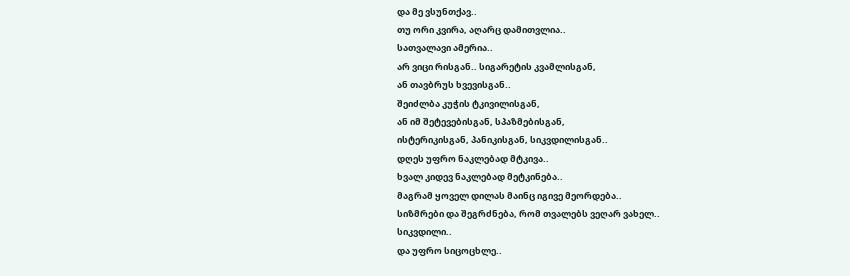და მე ვსუნთქავ..
თუ ორი კვირა, აღარც დამითვლია..
სათვალავი ამერია..
არ ვიცი რისგან.. სიგარეტის კვამლისგან,
ან თავბრუს ხვევისგან..
შეიძლბა კუჭის ტკივილისგან,
ან იმ შეტევებისგან, სპაზმებისგან,
ისტერიკისგან, პანიკისგან, სიკვდილისგან..
დღეს უფრო ნაკლებად მტკივა..
ხვალ კიდევ ნაკლებად მეტკინება..
მაგრამ ყოველ დილას მაინც იგივე მეორდება..
სიზმრები და შეგრძნება, რომ თვალებს ვეღარ ვახელ..
სიკვდილი..
და უფრო სიცოცხლე..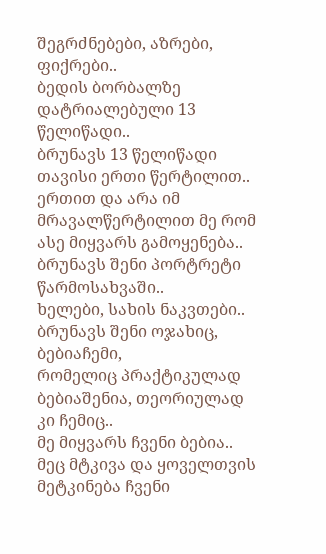შეგრძნებები, აზრები, ფიქრები..
ბედის ბორბალზე დატრიალებული 13 წელიწადი..
ბრუნავს 13 წელიწადი თავისი ერთი წერტილით..
ერთით და არა იმ მრავალწერტილით მე რომ ასე მიყვარს გამოყენება..
ბრუნავს შენი პორტრეტი წარმოსახვაში..
ხელები, სახის ნაკვთები..
ბრუნავს შენი ოჯახიც, ბებიაჩემი,
რომელიც პრაქტიკულად ბებიაშენია, თეორიულად კი ჩემიც..
მე მიყვარს ჩვენი ბებია..
მეც მტკივა და ყოველთვის მეტკინება ჩვენი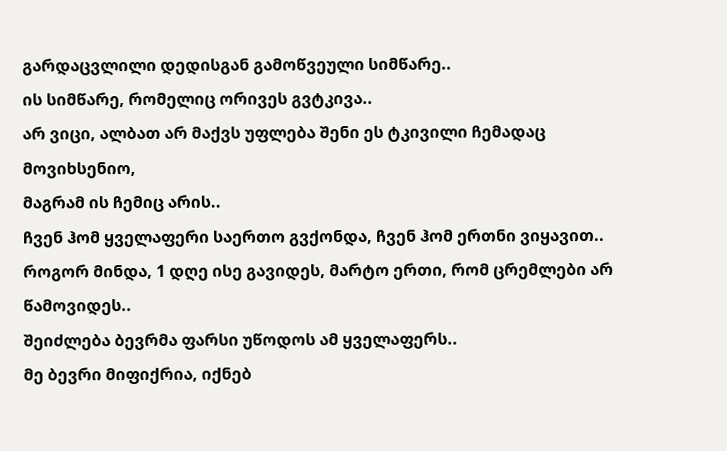გარდაცვლილი დედისგან გამოწვეული სიმწარე..
ის სიმწარე, რომელიც ორივეს გვტკივა..
არ ვიცი, ალბათ არ მაქვს უფლება შენი ეს ტკივილი ჩემადაც მოვიხსენიო,
მაგრამ ის ჩემიც არის..
ჩვენ ჰომ ყველაფერი საერთო გვქონდა, ჩვენ ჰომ ერთნი ვიყავით..
როგორ მინდა, 1 დღე ისე გავიდეს, მარტო ერთი, რომ ცრემლები არ წამოვიდეს..
შეიძლება ბევრმა ფარსი უწოდოს ამ ყველაფერს..
მე ბევრი მიფიქრია, იქნებ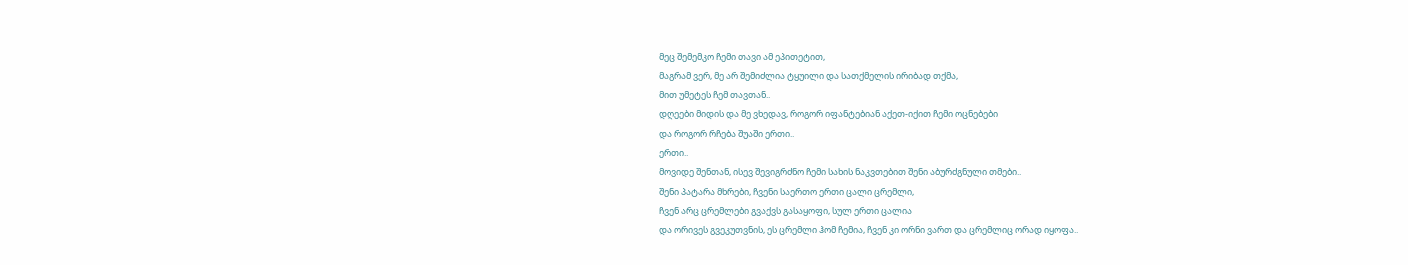მეც შემემკო ჩემი თავი ამ ეპითეტით,
მაგრამ ვერ, მე არ შემიძლია ტყუილი და სათქმელის ირიბად თქმა,
მით უმეტეს ჩემ თავთან..
დღეები მიდის და მე ვხედავ, როგორ იფანტებიან აქეთ-იქით ჩემი ოცნებები
და როგორ რჩება შუაში ერთი..
ერთი..
მოვიდე შენთან, ისევ შევიგრძნო ჩემი სახის ნაკვთებით შენი აბურძგნული თმები..
შენი პატარა მხრები, ჩვენი საერთო ერთი ცალი ცრემლი,
ჩვენ არც ცრემლები გვაქვს გასაყოფი, სულ ერთი ცალია
და ორივეს გვეკუთვნის, ეს ცრემლი ჰომ ჩემია, ჩვენ კი ორნი ვართ და ცრემლიც ორად იყოფა..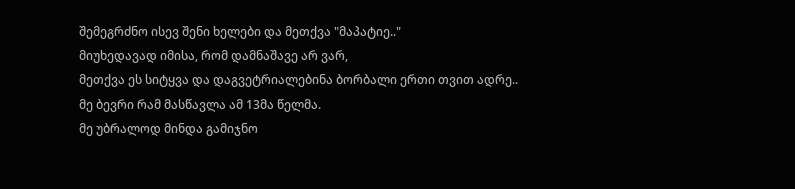შემეგრძნო ისევ შენი ხელები და მეთქვა "მაპატიე.."
მიუხედავად იმისა, რომ დამნაშავე არ ვარ,
მეთქვა ეს სიტყვა და დაგვეტრიალებინა ბორბალი ერთი თვით ადრე..
მე ბევრი რამ მასწავლა ამ 13მა წელმა.
მე უბრალოდ მინდა გამიჯნო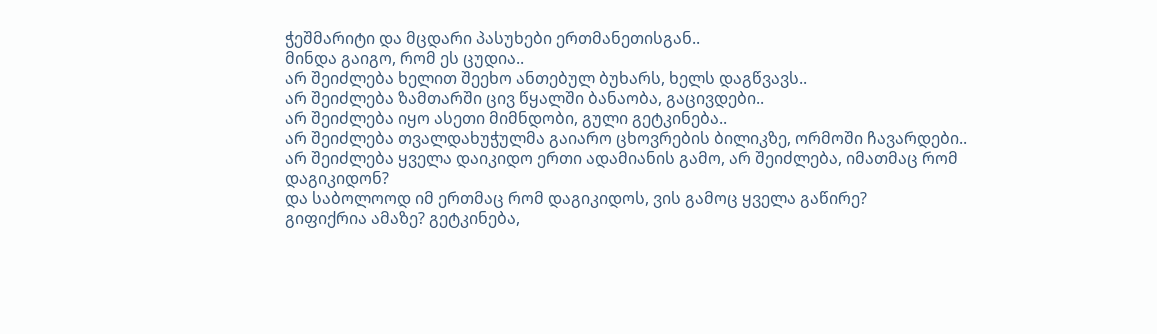ჭეშმარიტი და მცდარი პასუხები ერთმანეთისგან..
მინდა გაიგო, რომ ეს ცუდია..
არ შეიძლება ხელით შეეხო ანთებულ ბუხარს, ხელს დაგწვავს..
არ შეიძლება ზამთარში ცივ წყალში ბანაობა, გაცივდები..
არ შეიძლება იყო ასეთი მიმნდობი, გული გეტკინება..
არ შეიძლება თვალდახუჭულმა გაიარო ცხოვრების ბილიკზე, ორმოში ჩავარდები..
არ შეიძლება ყველა დაიკიდო ერთი ადამიანის გამო, არ შეიძლება, იმათმაც რომ დაგიკიდონ?
და საბოლოოდ იმ ერთმაც რომ დაგიკიდოს, ვის გამოც ყველა გაწირე?
გიფიქრია ამაზე? გეტკინება,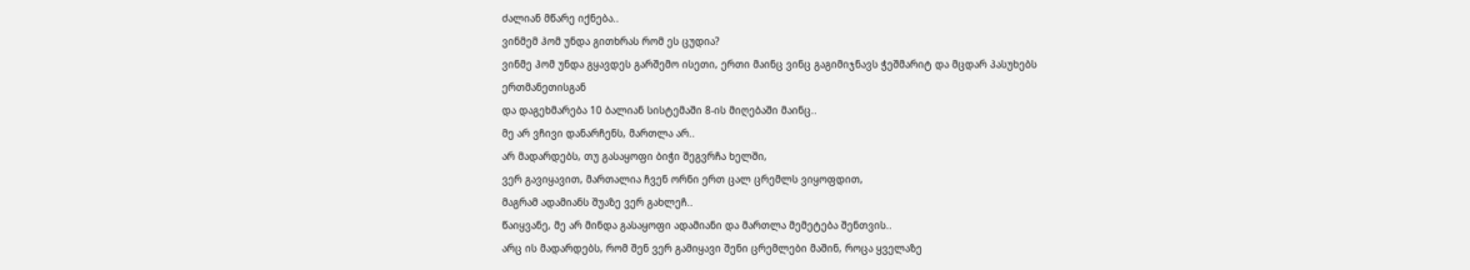ძალიან მწარე იქნება..
ვინმემ ჰომ უნდა გითხრას რომ ეს ცუდია?
ვინმე ჰომ უნდა გყავდეს გარშემო ისეთი, ერთი მაინც ვინც გაგიმიჯნავს ჭეშმარიტ და მცდარ პასუხებს ერთმანეთისგან
და დაგეხმარება 10 ბალიან სისტემაში 8-ის მიღებაში მაინც..
მე არ ვჩივი დანარჩენს, მართლა არ..
არ მადარდებს, თუ გასაყოფი ბიჭი შეგვრჩა ხელში,
ვერ გავიყავით, მართალია ჩვენ ორნი ერთ ცალ ცრემლს ვიყოფდით,
მაგრამ ადამიანს შუაზე ვერ გახლეჩ..
წაიყვანე, მე არ მინდა გასაყოფი ადამიანი და მართლა მემეტება შენთვის..
არც ის მადარდებს, რომ შენ ვერ გამიყავი შენი ცრემლები მაშინ, როცა ყველაზე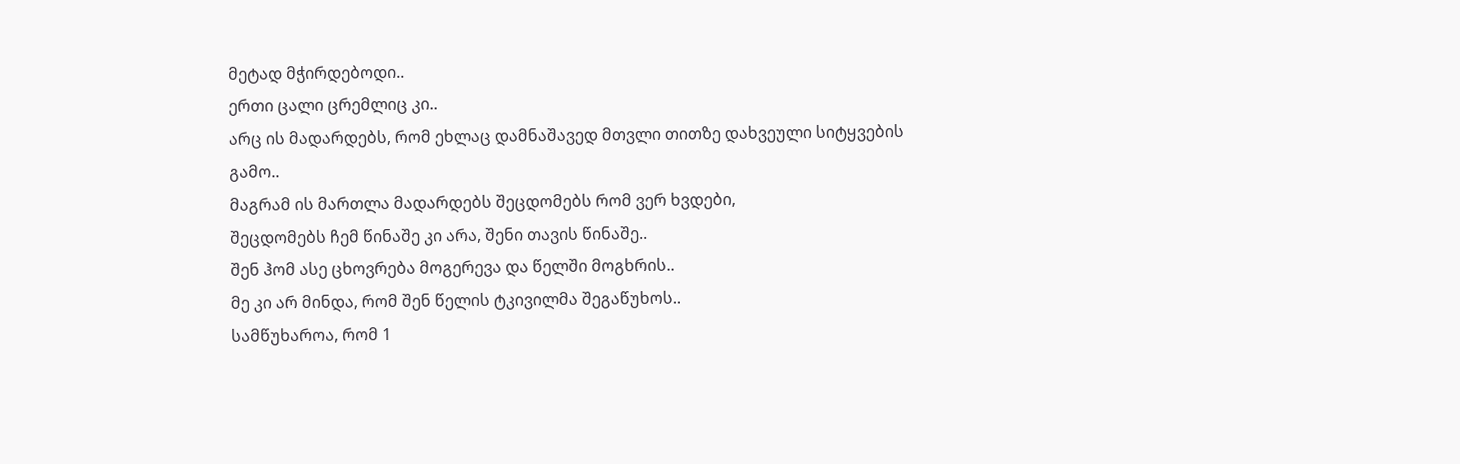მეტად მჭირდებოდი..
ერთი ცალი ცრემლიც კი..
არც ის მადარდებს, რომ ეხლაც დამნაშავედ მთვლი თითზე დახვეული სიტყვების გამო..
მაგრამ ის მართლა მადარდებს შეცდომებს რომ ვერ ხვდები,
შეცდომებს ჩემ წინაშე კი არა, შენი თავის წინაშე..
შენ ჰომ ასე ცხოვრება მოგერევა და წელში მოგხრის..
მე კი არ მინდა, რომ შენ წელის ტკივილმა შეგაწუხოს..
სამწუხაროა, რომ 1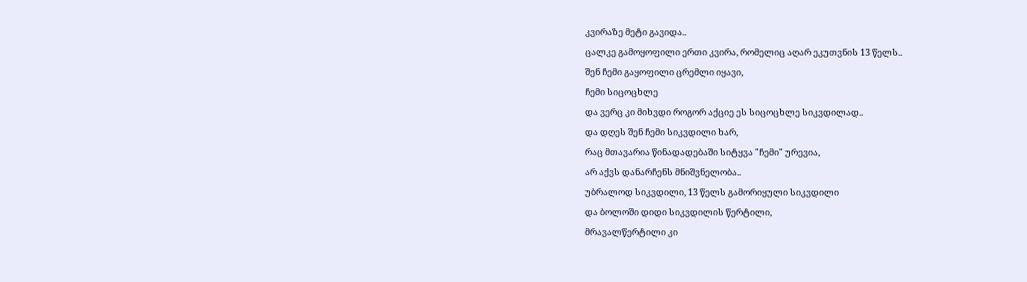კვირაზე მეტი გავიდა..
ცალკე გამოყოფილი ერთი კვირა, რომელიც აღარ ეკუთვნის 13 წელს..
შენ ჩემი გაყოფილი ცრემლი იყავი,
ჩემი სიცოცხლე
და ვერც კი მიხვდი როგორ აქციე ეს სიცოცხლე სიკვდილად..
და დღეს შენ ჩემი სიკვდილი ხარ,
რაც მთავარია წინადადებაში სიტყვა "ჩემი" ურევია,
არ აქვს დანარჩენს მნიშვნელობა..
უბრალოდ სიკვდილი, 13 წელს გამორიყული სიკვდილი
და ბოლოში დიდი სიკვდილის წერტილი,
მრავალწერტილი კი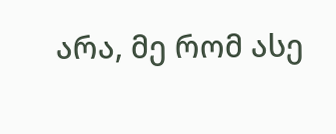არა, მე რომ ასე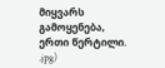მიყვარს გამოყენება,
ერთი წერტილი.
.jpg)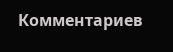Комментариев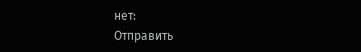нет:
Отправить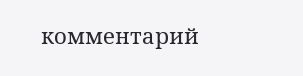комментарий